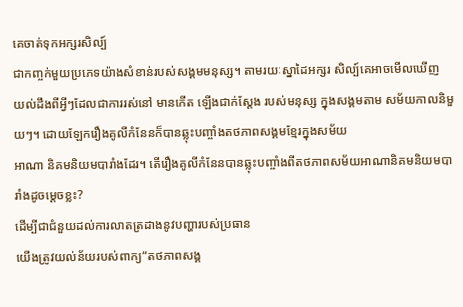គេចាត់ទុកអក្សរសិល្ប៍
ជាកញ្ចក់មួយប្រភេទយ៉ាងសំខាន់របស់សង្គមមនុស្ស។ តាមរយៈស្នាដៃអក្សរ សិល្ប៍គេអាចមើលឃើញ
យល់ដឹងពីអ្វីៗដែលជាការរស់នៅ មានកើត ឡើងជាក់ស្តែង របស់មនុស្ស ក្នុងសង្គមតាម សម័យកាលនិមួយៗ។ ដោយឡែករឿងគូលីកំនែនក៏បានឆ្លុះបញ្ចាំងតថភាពសង្គមខ្មែរក្នុងសម័យ
អាណា និគមនិយមបារាំងដែរ។ តើរឿងគូលីកំនែនបានឆ្លុះបញ្ចាំងពីតថភាពសម័យអាណានិគមនិយមបារាំងដូចម្តេចខ្លះ?
ដើម្បីជាជំនួយដល់ការលាតត្រដាងនូវបញ្ហារបស់ប្រធាន
យើងត្រូវយល់ន័យរបស់ពាក្យ“តថភាពសង្គ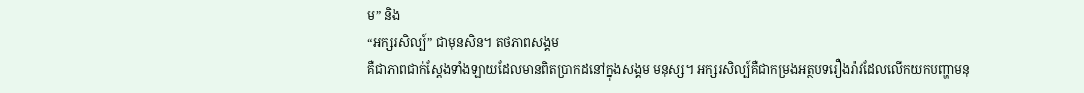ម” និង
“អក្សរសិល្ប៍” ជាមុនសិន។ តថភាពសង្គម
គឺជាភាពជាក់ស្តែងទាំងឡាយដែលមានពិតប្រាកដនៅក្នុងសង្គម មនុស្ស។ អក្សរសិល្ប៍គឺជាកម្រងអត្ថបទរឿងរ៉ាវដែលលើកយកបញ្ហាមនុ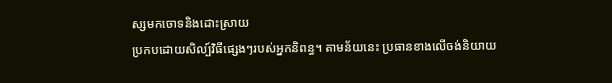ស្សមកចោទនិងដោះស្រាយ
ប្រកបដោយសិល្ប៍វិធីផ្សេងៗរបស់អ្នកនិពន្ធ។ តាមន័យនេះ ប្រធានខាងលើចង់និយាយ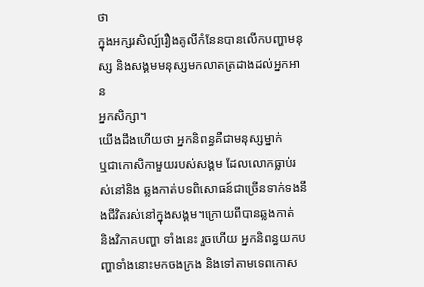ថា
ក្នុងអក្សរសិល្ប៍រឿងគូលីកំនែនបានលើកបញ្ហាមនុស្ស និងសង្គមមនុស្សមកលាតត្រដាងដល់អ្នកអាន
អ្នកសិក្សា។
យើងដឹងហើយថា អ្នកនិពន្ធគឺជាមនុស្សម្នាក់
ឬជាកោសិកាមួយរបស់សង្គម ដែលលោកធ្លាប់រស់នៅនិង ឆ្លងកាត់បទពិសោធន៍ជាច្រើនទាក់ទងនឹងជីវិតរស់នៅក្នុងសង្គម។ក្រោយពីបានឆ្លងកាត់
និងវិភាគបញ្ហា ទាំងនេះ រួចហើយ អ្នកនិពន្ធយកបញ្ហាទាំងនោះមកចងក្រង និងទៅតាមទេពកោស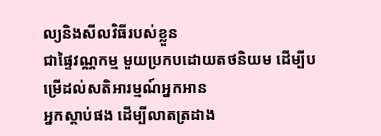ល្យនិងសីលវិធីរបស់ខ្លួន
ជាផ្ទៃវណ្ណកម្ម មួយប្រកបដោយតថនិយម ដើម្បីបម្រើដល់សតិអារម្មណ៍អ្នកអាន
អ្នកស្តាប់ផង ដើម្បីលាតត្រដាង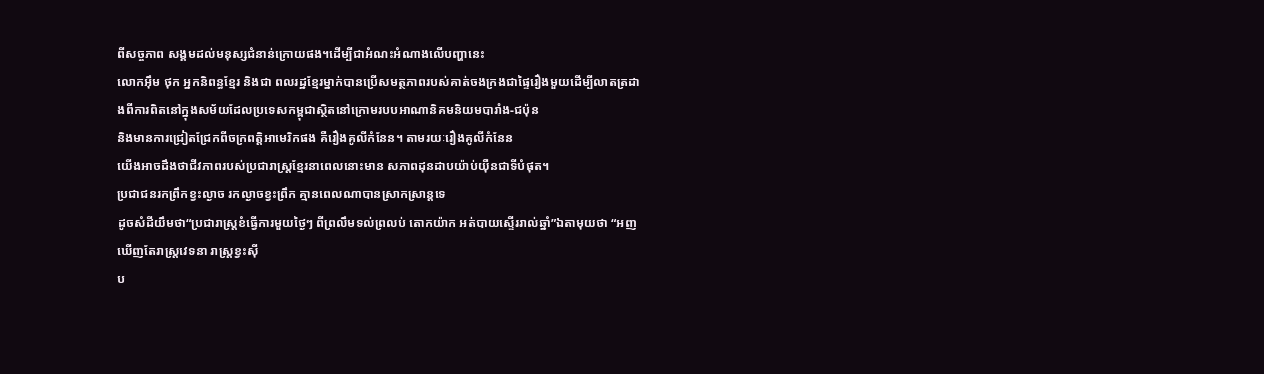ពីសច្ចភាព សង្គមដល់មនុស្សជំនាន់ក្រោយផង។ដើម្បីជាអំណះអំណាងលើបញ្ហានេះ
លោកអ៊ឹម ថុក អ្នកនិពន្ធខ្មែរ និងជា ពលរដ្ឋខ្មែរម្នាក់បានប្រើសមត្ថភាពរបស់គាត់ចងក្រងជាផ្ទៃរឿងមួយដើម្បីលាតត្រដាងពីការពិតនៅក្នុងសម័យដែលប្រទេសកម្ពុជាស្ថិតនៅក្រោមរបបអាណានិគមនិយមបារាំង-ជប៉ុន
និងមានការជ្រៀតជ្រែកពីចក្រពត្តិអាមេរិកផង គឺរឿងគូលីកំនែន។ តាមរយៈរឿងគូលីកំនែន
យើងអាចដឹងថាជីវភាពរបស់ប្រជារាស្រ្តខ្មែរនាពេលនោះមាន សភាពដុនដាបយ៉ាប់យ៉ឺនជាទីបំផុត។
ប្រជាជនរកព្រឹកខ្វះល្ងាច រកល្ងាចខ្វះព្រឹក គ្មានពេលណាបានស្រាកស្រាន្តទេ
ដូចសំដីយឹមថា“ប្រជារាស្ត្រខំធ្វើការមួយថ្ងៃៗ ពីព្រលឹមទល់ព្រលប់ តោកយ៉ាក អត់បាយស្ទើររាល់ឆ្នាំ”ឯតាមុយថា “អញឃើញតែរាស្ត្រវេទនា រាស្រ្តខ្វះស៊ី
ប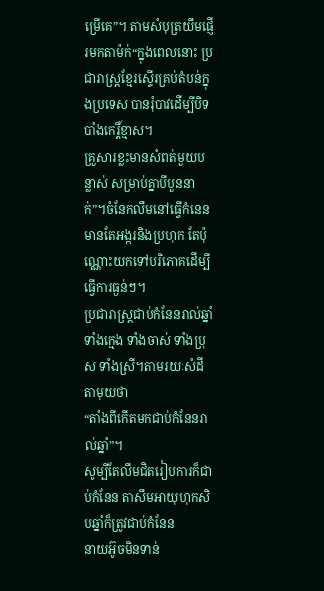ម្រើគេ”។ តាមសំបុត្រយឹមផ្ញើរមកតាម៉ក់“ក្នុងពេលនោះ ប្រជារាស្ត្រខ្មែរស្ទើរគ្រប់តំបន់ក្នុងប្រទេស បានរុំបាវដើម្បីបិទបាំងកេរ្តិ៍ខ្មាស។
គ្រួសារខ្លះមានសំពត់មួយបន្លាស់ សម្រាប់គ្នាបីបួននាក់”។ចំនែកលឹមនៅធ្វើកំនេន មានតែអង្ករនិងប្រហុក តែប៉ុណ្ណោះយកទៅបរិភោគដើម្បីធ្វើការធ្ងន់ៗ។
ប្រជារាស្រ្តជាប់កំនែនរាល់ឆ្នាំ ទាំងក្មេង ទាំងចាស់ ទាំងប្រុស ទាំងស្រី។តាមរយៈសំដីតាមុយថា
“តាំងពីកើតមកជាប់កំនែនរាល់ឆ្នាំ”។
សូម្បីតែលឹមជិតរៀបការក៏ជាប់កំនែន តាសឹមអាយុហុកសិបឆ្នាំក៏ត្រូវជាប់កំនែន
នាយអ៊ូចមិនទាន់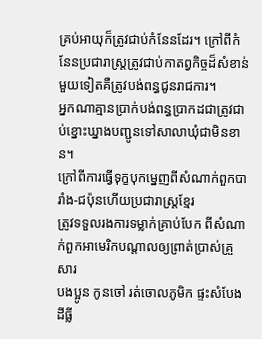គ្រប់អាយុក៏ត្រូវជាប់កំនែនដែរ។ ក្រៅពីកំនែនប្រជារាស្ត្រត្រូវជាប់កាតព្វកិច្ចដ៏សំខាន់មួយទៀតគឺត្រូវបង់ពន្ធជូនរាជការ។
អ្នកណាគ្មានប្រាក់បង់ពន្ធប្រាកដជាត្រូវជាប់ខ្នោះឃ្នាងបញ្ជូនទៅសាលាឃុំជាមិនខាន។
ក្រៅពីការធ្វើទុក្ខបុកម្នេញពីសំណាក់ពួកបារាំង-ជប៉ុនហើយប្រជារាស្រ្តខ្មែរ
ត្រូវទទួលរងការទម្លាក់គ្រាប់បែក ពីសំណាក់ពួកអាមេរិកបណ្តាលឲ្យព្រាត់ប្រាស់គ្រួសារ
បងប្អូន កូនចៅ រត់ចោលភូមិក ផ្ទះសំបែងដីធ្លី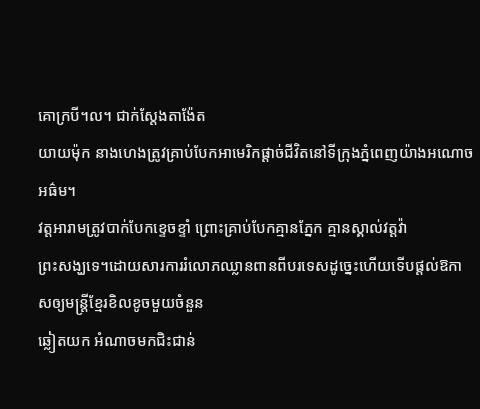គោក្របី។ល។ ជាក់ស្តែងតាង៉ែត
យាយម៉ុក នាងហេងត្រូវគ្រាប់បែកអាមេរិកផ្តាច់ជីវិតនៅទីក្រុងភ្នំពេញយ៉ាងអណោចអធ៌ម។
វត្តអារាមត្រូវបាក់បែកខ្ទេចខ្ទាំ ព្រោះគ្រាប់បែកគ្មានភ្នែក គ្មានស្គាល់វត្តវ៉ា
ព្រះសង្ឃទេ។ដោយសារការរំលោភឈ្លានពានពីបរទេសដូច្នេះហើយទើបផ្តល់ឱកាសឲ្យមន្ត្រីខ្មែរខិលខូចមួយចំនួន
ឆ្លៀតយក អំណាចមកជិះជាន់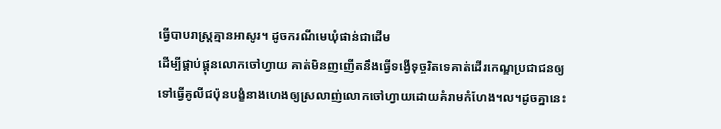ធ្វើបាបរាស្ត្រគ្មានអាសូរ។ ដូចករណីមេឃុំផាន់ជាដើម
ដើម្បីផ្គាប់ផ្គុនលោកចៅហ្វាយ គាត់មិនញញើតនឹងធ្វើទង្វើទុច្ចរិតទេគាត់ដើរកេណ្ឌប្រជាជនឲ្យទៅធ្វើគូលីជប៉ុនបង្ខំនាងហេងឲ្យស្រលាញ់លោកចៅហ្វាយដោយគំរាមកំហែង។ល។ដូចគ្នានេះ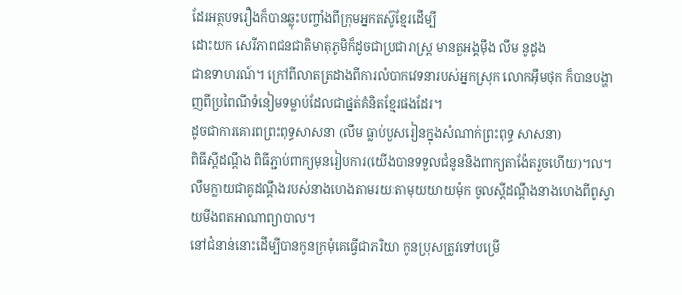ដែរអត្ថបទរឿងក៏បានឆ្លុះបញ្ចាំងពីក្រុមអ្នកតស៊ូខ្មែរដើម្បី
ដោះយក សេរីភាពជនជាតិមាតុភូមិក៏ដូចជាប្រជារាស្រ្ត មានតួអង្គម៉ឹង លឹម នូដូង
ជាឧទាហរណ៍។ ក្រៅពីលាតត្រដាងពីការលំបាកវេទនារបស់អ្នកស្រុក លោកអ៊ឹមថុក ក៏បានបង្ហាញពីប្រពៃណីទំនៀមទម្លាប់ដែលជាផ្នត់គំនិតខ្មែរផងដែរ។
ដូចជាការគោរពព្រះពុទ្ធសាសនា (លឹម ធ្លាប់បួសរៀនក្នុងសំណាក់ព្រះពុទ្ធ សាសនា)
ពិធីស្តីដណ្តឹង ពិធីភ្ជាប់ពាក្យមុនរៀបការ(យើងបានទទួលជំនូននិងពាក្យតាង៉ែតរួចហើយ)។ល។
លឹមក្លាយជាគូដណ្តឹងរបស់នាងហេងតាមរយៈតាមុយយាយម៉ុក ចូលស្តីដណ្តឹងនាងហេងពីពូស្វាយមីងពតអាណាព្យាបាល។
នៅជំនាន់នោះដើម្បីបានកូនក្រមុំគេធ្វើជាភរិយា កូនប្រុសត្រូវទៅបម្រើ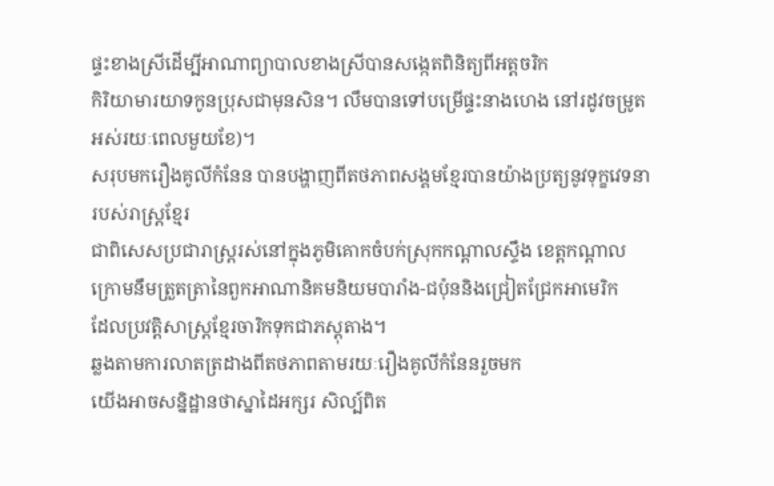ផ្ទះខាងស្រីដើម្បីអាណាព្យាបាលខាងស្រីបានសង្កេតពិនិត្យពីអត្តចរិក
កិរិយាមារយាទកូនប្រុសជាមុនសិន។ លឹមបានទៅបម្រើផ្ទះនាងហេង នៅរដូវចម្រូតអស់រយៈពេលមួយខែ)។
សរុបមករឿងគូលីកំនែន បានបង្ហាញពីតថភាពសង្គមខ្មែរបានយ៉ាងប្រត្យនូវទុក្ខវេទនារបស់រាស្រ្តខ្មែរ
ជាពិសេសប្រជារាស្រ្តរស់នៅក្នុងភូមិគោកចំបក់ស្រុកកណ្តាលស្ទឹង ខេត្តកណ្តាល
ក្រោមនឹមត្រួតត្រានៃពួកអាណានិគមនិយមបារាំង-ជប៉ុននិងជ្រៀតជ្រែកអាមេរិក
ដែលប្រវត្តិសាស្ត្រខ្មែរចារិកទុកជាភស្តុតាង។
ឆ្លងតាមការលាតត្រដាងពីតថភាពតាមរយៈរឿងគូលីកំនែនរួចមក
យើងអាចសន្និដ្ឋានថាស្នាដៃអក្សរ សិល្ប៍ពិត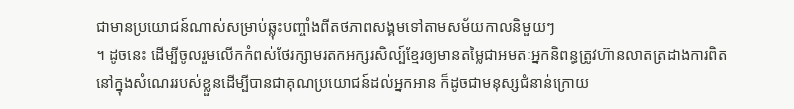ជាមានប្រយោជន៍ណាស់សម្រាប់ឆ្លុះបញ្ចាំងពីតថភាពសង្គមទៅតាមសម័យកាលនិមួយៗ
។ ដូចនេះ ដើម្បីចូលរួមលើកកំពស់ថែរក្សាមរតកអក្សរសិល្ប៍ខ្មែរឲ្យមានតម្លៃជាអមតៈអ្នកនិពន្ធត្រូវហ៊ានលាតត្រដាងការពិត
នៅក្នុងសំណេររបស់ខ្លួនដើម្បីបានជាគុណប្រយោជន៍ដល់អ្នកអាន ក៏ដូចជាមនុស្សជំនាន់ក្រោយ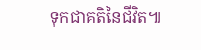ទុកជាគតិនៃជីវិត៕